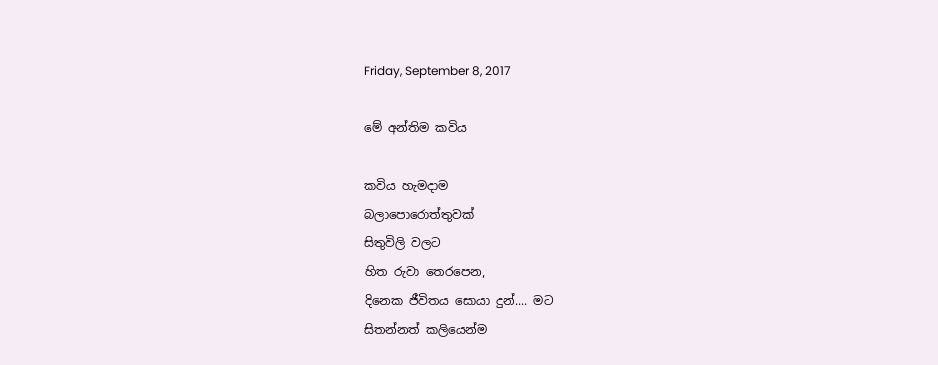Friday, September 8, 2017

මේ අන්තිම කවිය

කවිය හැමදාම
බලාපොරොත්තුවක්
සිතුවිලි වලට
හිත රුවා තෙරපෙන,
දිනෙක ජීවිතය සොයා දුන්.... මට
සිතන්නත් කලියෙන්ම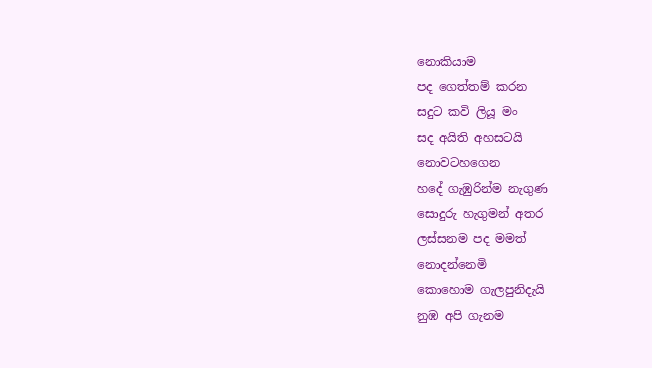නොකියාම
පද ගෙත්තම් කරන
සදුට කවි ලියූ මං
සද අයිති අහසටයි
නොවටහගෙන
හදේ ගැඹුරින්ම නැගුණ
සොදුරු හැගුමන් අතර
ලස්සනම පද මමත්
නොදන්නෙමි
කොහොම ගැලපුනිදැයි
නුඹ අපි ගැනම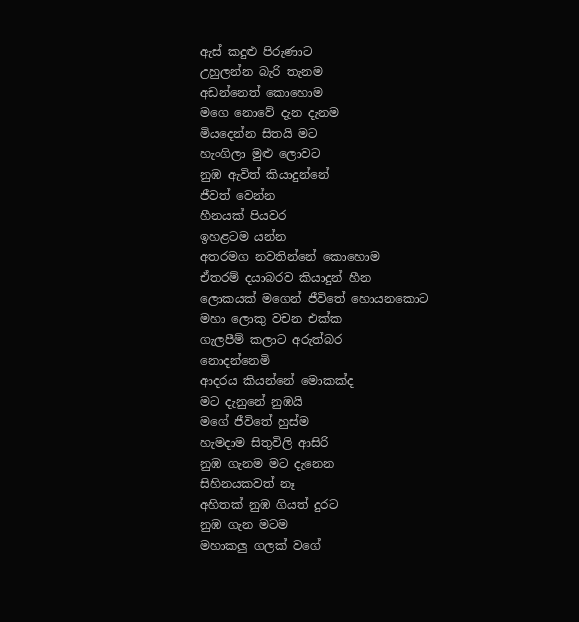ඇස් කදුළු පිරුණාට
උහුලන්න බැරි තැනම
අඩන්නෙත් කොහොම
මගෙ නොවේ දැන දැනම
මියදෙන්න සිතයි මට
හැංගිලා මුළු ලොවට
නුඹ ඇවිත් කියාදුන්නේ
ජීවත් වෙන්න
හීනයක් පියවර
ඉහළටම යන්න
අතරමග නවතින්නේ කොහොම
ඒතරම් දයාබරව කියාදුන් හීන
ලොකයක් මගෙන් ජීවිතේ හොයනකොට
මහා ලොකු වචන එක්ක
ගැලපීම් කලාට අරුත්බර
නොදන්නෙමි
ආදරය කියන්නේ මොකක්ද
මට දැනුනේ නුඹයි
මගේ ජීවිතේ හුස්ම
හැමදාම සිතුවිලි ආසිරි
නුඹ ගැනම මට දැනෙන
සිහිනයකවත් නෑ
අහිතක් නුඹ ගියත් දුරට
නුඹ ගැන මටම
මහාකලු ගලක් වගේ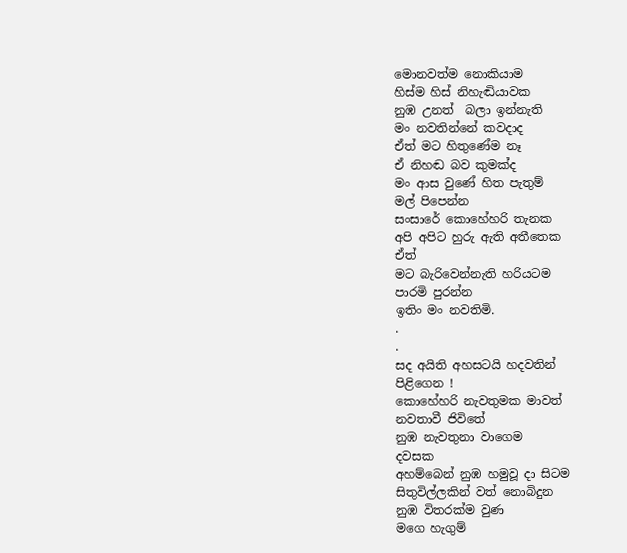මොනවත්ම නොකියාම
හිස්ම හිස් නිහැඬියාවක
නුඹ උනත්  බලා ඉන්නැති
මං නවතින්නේ කවදාද
ඒත් මට හිතුණේම නෑ
ඒ නිහඬ බව කුමක්ද
මං ආස වුණේ හිත පැතුම්
මල් පිපෙන්න
සංසාරේ කොහේහරි තැනක
අපි අපිට හුරු ඇති අතීතෙක
ඒත්
මට බැරිවෙන්නැති හරියටම
පාරමි පුරන්න
ඉතිං මං නවතිමි.
.
.
සද අයිති අහසටයි හදවතින්
පිළිගෙන !
කොහේහරි නැවතුමක මාවත්
නවතාවී ජිවිතේ
නුඹ නැවතුනා වාගෙම
දවසක
අහම්බෙන් නුඹ හමුවූ දා සිටම
සිතුවිල්ලකින් වත් නොබිදුන
නුඹ විතරක්ම වුණ
මගෙ හැගුම්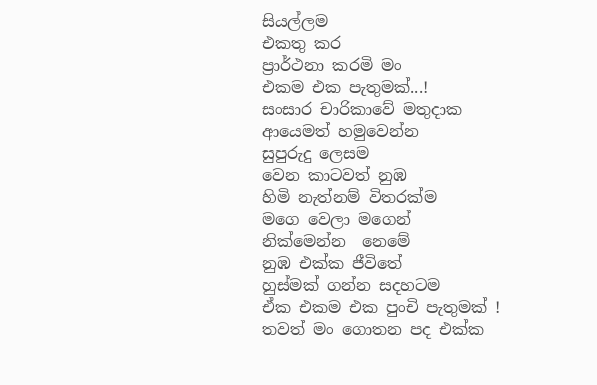සියල්ලම
එකතු කර
ප්‍රාර්ථනා කරමි මං
එකම එක පැතුමක්...!
සංසාර චාරිකාවේ මතුදාක
ආයෙමත් හමුවෙන්න
සුපුරුදු ලෙසම
වෙන කාටවත් නුඹ
හිමි නැත්නම් විතරක්ම
මගෙ වෙලා මගෙන්
නික්මෙන්න  නෙමේ
නුඹ එක්ක ජීවිතේ
හුස්මක් ගන්න සදහටම
ඒක එකම එක පුංචි පැතුමක් !
තවත් මං ගොතන පද එක්ක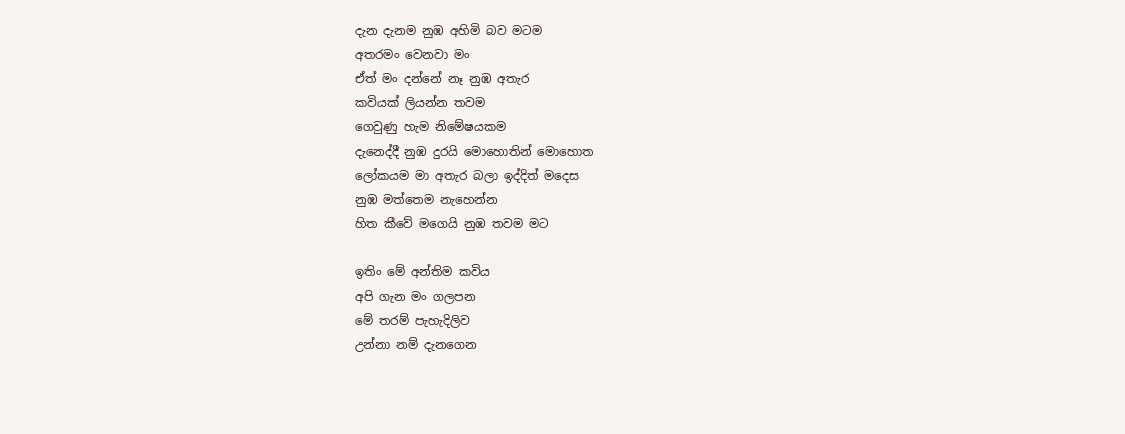දැන දැනම නුඹ අහිමි බව මටම
අතරමං වෙනවා මං
ඒත් මං දන්නේ නෑ නුඹ අතැර
කවියක් ලියන්න තවම
ගෙවුණු හැම නිමේෂයකම
දැනෙද්දී නුඹ දුරයි මොහොතින් මොහොත
ලෝකයම මා අතැර බලා ඉද්දිත් මදෙස
නුඹ මත්තෙම නැහෙන්න
හිත කීවේ මගෙයි නුඹ තවම මට

ඉතිං මේ අන්තිම කවිය
අපි ගැන මං ගලපන
මේ තරම් පැහැදිලිව
උන්නා නම් දැනගෙන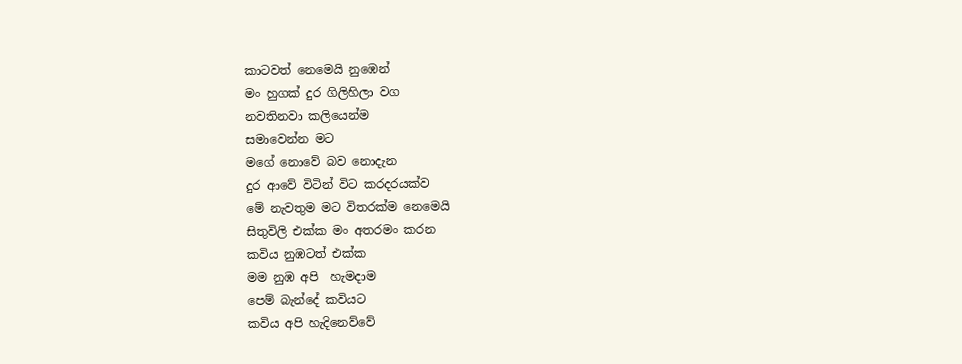කාටවත් නෙමෙයි නුඹෙන්
මං හුගක් දුර ගිලිහිලා වග
නවතිනවා කලියෙන්ම
සමාවෙන්න මට
මගේ නොවේ බව නොදැන
දුර ආවේ විටින් විට කරදරයක්ව
මේ නැවතුම මට විතරක්ම නෙමෙයි
සිතුවිලි එක්ක මං අතරමං කරන
කවිය නුඹටත් එක්ක
මම නුඹ අපි  හැමදාම
පෙම් බැන්දේ කවියට
කවිය අපි හැදිනෙව්වේ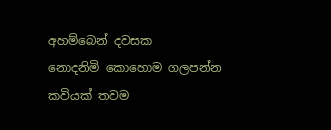අහම්බෙන් දවසක
නොදනිමි කොහොම ගලපන්න
කවියක් තවම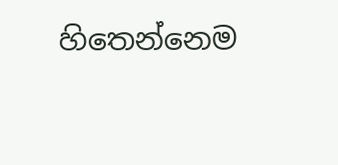හිතෙන්නෙම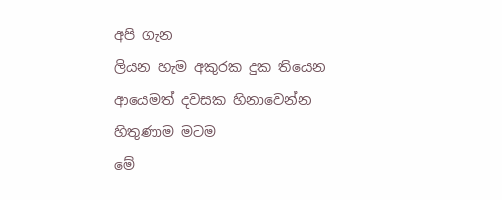අපි ගැන
ලියන හැම අකුරක දුක තියෙන
ආයෙමත් දවසක හිනාවෙන්න
හිතුණාම මටම
මේ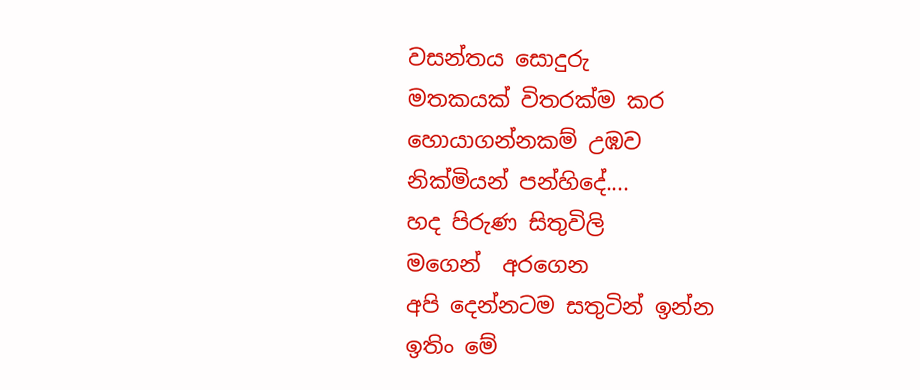වසන්තය සොදුරු
මතකයක් විතරක්ම කර
හොයාගන්නකම් උඹව
නික්මියන් පන්හිදේ....
හද පිරුණ සිතුවිලි
මගෙන්  අරගෙන
අපි දෙන්නටම සතුටින් ඉන්න
ඉතිං මේ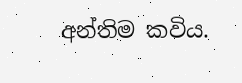අන්තිම කවිය.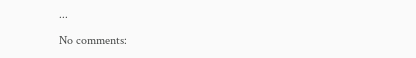...

No comments: